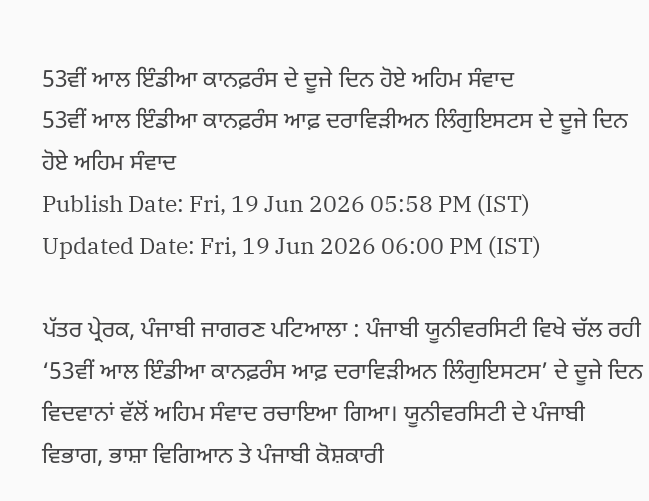53ਵੀਂ ਆਲ ਇੰਡੀਆ ਕਾਨਫ਼ਰੰਸ ਦੇ ਦੂਜੇ ਦਿਨ ਹੋਏ ਅਹਿਮ ਸੰਵਾਦ
53ਵੀਂ ਆਲ ਇੰਡੀਆ ਕਾਨਫ਼ਰੰਸ ਆਫ਼ ਦਰਾਵਿੜੀਅਨ ਲਿੰਗੁਇਸਟਸ ਦੇ ਦੂਜੇ ਦਿਨ ਹੋਏ ਅਹਿਮ ਸੰਵਾਦ
Publish Date: Fri, 19 Jun 2026 05:58 PM (IST)
Updated Date: Fri, 19 Jun 2026 06:00 PM (IST)

ਪੱਤਰ ਪ੍ਰੇਰਕ, ਪੰਜਾਬੀ ਜਾਗਰਣ ਪਟਿਆਲਾ : ਪੰਜਾਬੀ ਯੂਨੀਵਰਸਿਟੀ ਵਿਖੇ ਚੱਲ ਰਹੀ ‘53ਵੀਂ ਆਲ ਇੰਡੀਆ ਕਾਨਫ਼ਰੰਸ ਆਫ਼ ਦਰਾਵਿੜੀਅਨ ਲਿੰਗੁਇਸਟਸ’ ਦੇ ਦੂਜੇ ਦਿਨ ਵਿਦਵਾਨਾਂ ਵੱਲੋਂ ਅਹਿਮ ਸੰਵਾਦ ਰਚਾਇਆ ਗਿਆ। ਯੂਨੀਵਰਸਿਟੀ ਦੇ ਪੰਜਾਬੀ ਵਿਭਾਗ, ਭਾਸ਼ਾ ਵਿਗਿਆਨ ਤੇ ਪੰਜਾਬੀ ਕੋਸ਼ਕਾਰੀ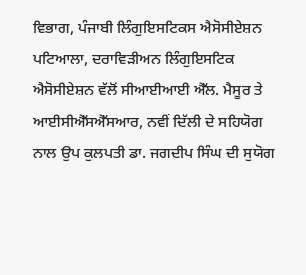ਵਿਭਾਗ, ਪੰਜਾਬੀ ਲਿੰਗੁਇਸਟਿਕਸ ਐਸੋਸੀਏਸ਼ਨ ਪਟਿਆਲਾ, ਦਰਾਵਿੜੀਅਨ ਲਿੰਗੁਇਸਟਿਕ ਐਸੋਸੀਏਸ਼ਨ ਵੱਲੋਂ ਸੀਆਈਆਈ ਐੱਲ. ਮੈਸੂਰ ਤੇ ਆਈਸੀਐੱਸਐੱਸਆਰ, ਨਵੀਂ ਦਿੱਲੀ ਦੇ ਸਹਿਯੋਗ ਨਾਲ ਉਪ ਕੁਲਪਤੀ ਡਾ. ਜਗਦੀਪ ਸਿੰਘ ਦੀ ਸੁਯੋਗ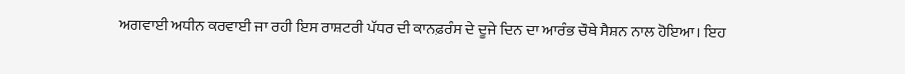ਅਗਵਾਈ ਅਧੀਨ ਕਰਵਾਈ ਜਾ ਰਹੀ ਇਸ ਰਾਸ਼ਟਰੀ ਪੱਧਰ ਦੀ ਕਾਨਫ਼ਰੰਸ ਦੇ ਦੂਜੇ ਦਿਨ ਦਾ ਆਰੰਭ ਚੌਥੇ ਸੈਸ਼ਨ ਨਾਲ ਹੋਇਆ। ਇਹ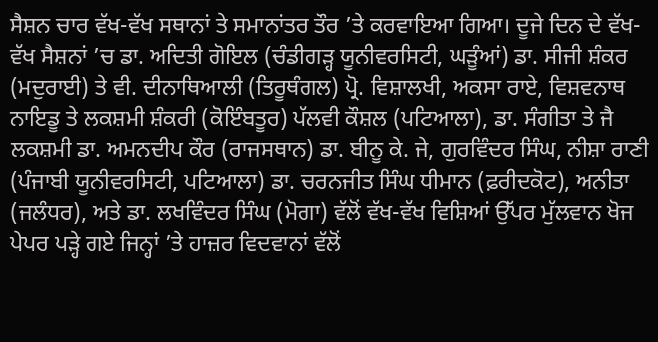ਸੈਸ਼ਨ ਚਾਰ ਵੱਖ-ਵੱਖ ਸਥਾਨਾਂ ਤੇ ਸਮਾਨਾਂਤਰ ਤੌਰ ’ਤੇ ਕਰਵਾਇਆ ਗਿਆ। ਦੂਜੇ ਦਿਨ ਦੇ ਵੱਖ-ਵੱਖ ਸੈਸ਼ਨਾਂ ’ਚ ਡਾ. ਅਦਿਤੀ ਗੋਇਲ (ਚੰਡੀਗੜ੍ਹ ਯੂਨੀਵਰਸਿਟੀ, ਘੜੂੰਆਂ) ਡਾ. ਸੀਜੀ ਸ਼ੰਕਰ (ਮਦੁਰਾਈ) ਤੇ ਵੀ. ਦੀਨਾਥਿਆਲੀ (ਤਿਰੂਥੰਗਲ) ਪ੍ਰੋ. ਵਿਸ਼ਾਲਖੀ, ਅਕਸਾ ਰਾਏ, ਵਿਸ਼ਵਨਾਥ ਨਾਇਡੂ ਤੇ ਲਕਸ਼ਮੀ ਸ਼ੰਕਰੀ (ਕੋਇੰਬਤੂਰ) ਪੱਲਵੀ ਕੌਸ਼ਲ (ਪਟਿਆਲਾ), ਡਾ. ਸੰਗੀਤਾ ਤੇ ਜੈ ਲਕਸ਼ਮੀ ਡਾ. ਅਮਨਦੀਪ ਕੌਰ (ਰਾਜਸਥਾਨ) ਡਾ. ਬੀਨੂ ਕੇ. ਜੇ, ਗੁਰਵਿੰਦਰ ਸਿੰਘ, ਨੀਸ਼ਾ ਰਾਣੀ (ਪੰਜਾਬੀ ਯੂਨੀਵਰਸਿਟੀ, ਪਟਿਆਲਾ) ਡਾ. ਚਰਨਜੀਤ ਸਿੰਘ ਧੀਮਾਨ (ਫ਼ਰੀਦਕੋਟ), ਅਨੀਤਾ (ਜਲੰਧਰ), ਅਤੇ ਡਾ. ਲਖਵਿੰਦਰ ਸਿੰਘ (ਮੋਗਾ) ਵੱਲੋਂ ਵੱਖ-ਵੱਖ ਵਿਸ਼ਿਆਂ ਉੱਪਰ ਮੁੱਲਵਾਨ ਖੋਜ ਪੇਪਰ ਪੜ੍ਹੇ ਗਏ ਜਿਨ੍ਹਾਂ ’ਤੇ ਹਾਜ਼ਰ ਵਿਦਵਾਨਾਂ ਵੱਲੋਂ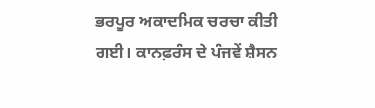ਭਰਪੂਰ ਅਕਾਦਮਿਕ ਚਰਚਾ ਕੀਤੀ ਗਈ। ਕਾਨਫ਼ਰੰਸ ਦੇ ਪੰਜਵੇਂ ਸ਼ੈਸਨ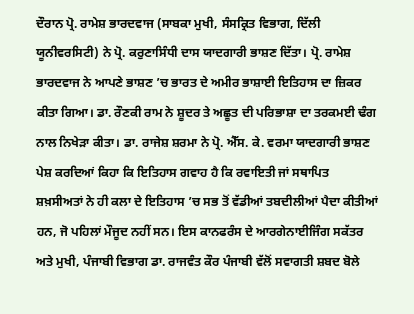ਦੌਰਾਨ ਪ੍ਰੋ. ਰਾਮੇਸ਼ ਭਾਰਦਵਾਜ (ਸਾਬਕਾ ਮੁਖੀ, ਸੰਸਕ੍ਰਿਤ ਵਿਭਾਗ, ਦਿੱਲੀ ਯੂਨੀਵਰਸਿਟੀ) ਨੇ ਪ੍ਰੋ. ਕਰੁਣਾਸਿੰਧੀ ਦਾਸ ਯਾਦਗਾਰੀ ਭਾਸ਼ਣ ਦਿੱਤਾ। ਪ੍ਰੋ. ਰਾਮੇਸ਼ ਭਾਰਦਵਾਜ ਨੇ ਆਪਣੇ ਭਾਸ਼ਣ ’ਚ ਭਾਰਤ ਦੇ ਅਮੀਰ ਭਾਸ਼ਾਈ ਇਤਿਹਾਸ ਦਾ ਜ਼ਿਕਰ ਕੀਤਾ ਗਿਆ। ਡਾ. ਰੌਣਕੀ ਰਾਮ ਨੇ ਸ਼ੂਦਰ ਤੇ ਅਛੂਤ ਦੀ ਪਰਿਭਾਸ਼ਾ ਦਾ ਤਰਕਮਈ ਢੰਗ ਨਾਲ ਨਿਖੇੜਾ ਕੀਤਾ। ਡਾ. ਰਾਜੇਸ਼ ਸ਼ਰਮਾ ਨੇ ਪ੍ਰੋ. ਐੱਸ. ਕੇ. ਵਰਮਾ ਯਾਦਗਾਰੀ ਭਾਸ਼ਣ ਪੇਸ਼ ਕਰਦਿਆਂ ਕਿਹਾ ਕਿ ਇਤਿਹਾਸ ਗਵਾਹ ਹੈ ਕਿ ਰਵਾਇਤੀ ਜਾਂ ਸਥਾਪਿਤ ਸ਼ਖ਼ਸੀਅਤਾਂ ਨੇ ਹੀ ਕਲਾ ਦੇ ਇਤਿਹਾਸ ’ਚ ਸਭ ਤੋਂ ਵੱਡੀਆਂ ਤਬਦੀਲੀਆਂ ਪੈਦਾ ਕੀਤੀਆਂ ਹਨ, ਜੋ ਪਹਿਲਾਂ ਮੌਜੂਦ ਨਹੀਂ ਸਨ। ਇਸ ਕਾਨਫਰੰਸ ਦੇ ਆਰਗੇਨਾਈਜਿੰਗ ਸਕੱਤਰ ਅਤੇ ਮੁਖੀ, ਪੰਜਾਬੀ ਵਿਭਾਗ ਡਾ. ਰਾਜਵੰਤ ਕੌਰ ਪੰਜਾਬੀ ਵੱਲੋਂ ਸਵਾਗਤੀ ਸ਼ਬਦ ਬੋਲੇ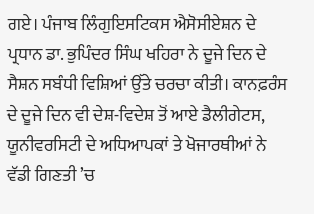ਗਏ। ਪੰਜਾਬ ਲਿੰਗੁਇਸਟਿਕਸ ਐਸੋਸੀਏਸ਼ਨ ਦੇ ਪ੍ਰਧਾਨ ਡਾ. ਭੁਪਿੰਦਰ ਸਿੰਘ ਖਹਿਰਾ ਨੇ ਦੂਜੇ ਦਿਨ ਦੇ ਸੈਸ਼ਨ ਸਬੰਧੀ ਵਿਸ਼ਿਆਂ ਉੱਤੇ ਚਰਚਾ ਕੀਤੀ। ਕਾਨਫ਼ਰੰਸ ਦੇ ਦੂਜੇ ਦਿਨ ਵੀ ਦੇਸ਼-ਵਿਦੇਸ਼ ਤੋਂ ਆਏ ਡੈਲੀਗੇਟਸ, ਯੂਨੀਵਰਸਿਟੀ ਦੇ ਅਧਿਆਪਕਾਂ ਤੇ ਖੋਜਾਰਥੀਆਂ ਨੇ ਵੱਡੀ ਗਿਣਤੀ ’ਚ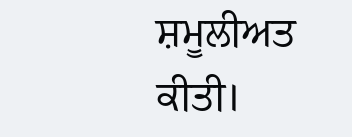ਸ਼ਮੂਲੀਅਤ ਕੀਤੀ।